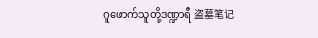ဂူဖောက်သူတို့ဒဏ္ဍာရီ 盗墓笔记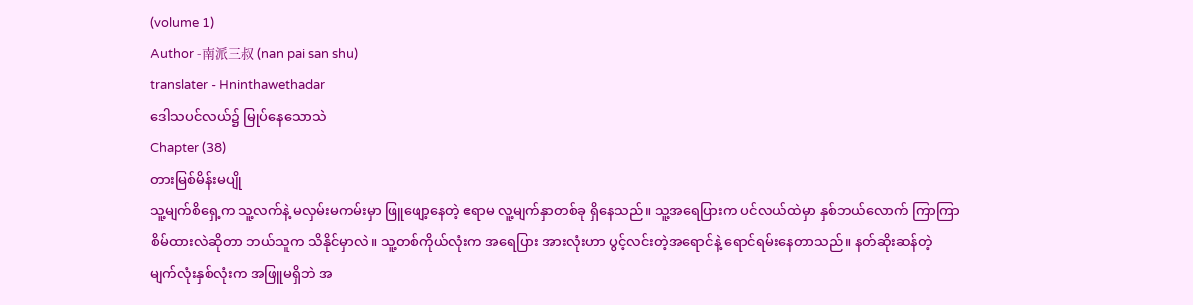(volume 1)
Author -南派三叔 (nan pai san shu)
translater - Hninthawethadar
ဒေါသပင်လယ်၌ မြုပ်နေသောသဲ
Chapter (38)
တားမြစ်မိန်းမပျို
သူ့မျက်စိရှေ့က သူ့လက်နဲ့ မလှမ်းမကမ်းမှာ ဖြူဖျော့နေတဲ့ ဧရာမ လူ့မျက်နှာတစ်ခု ရှိနေသည်။ သူ့အရေပြားက ပင်လယ်ထဲမှာ နှစ်ဘယ်လောက် ကြာကြာ စိမ်ထားလဲဆိုတာ ဘယ်သူက သိနိုင်မှာလဲ။ သူ့တစ်ကိုယ်လုံးက အရေပြား အားလုံးဟာ ပွင့်လင်းတဲ့အရောင်နဲ့ ရောင်ရမ်းနေတာသည်။ နတ်ဆိုးဆန်တဲ့ မျက်လုံးနှစ်လုံးက အဖြူမရှိဘဲ အ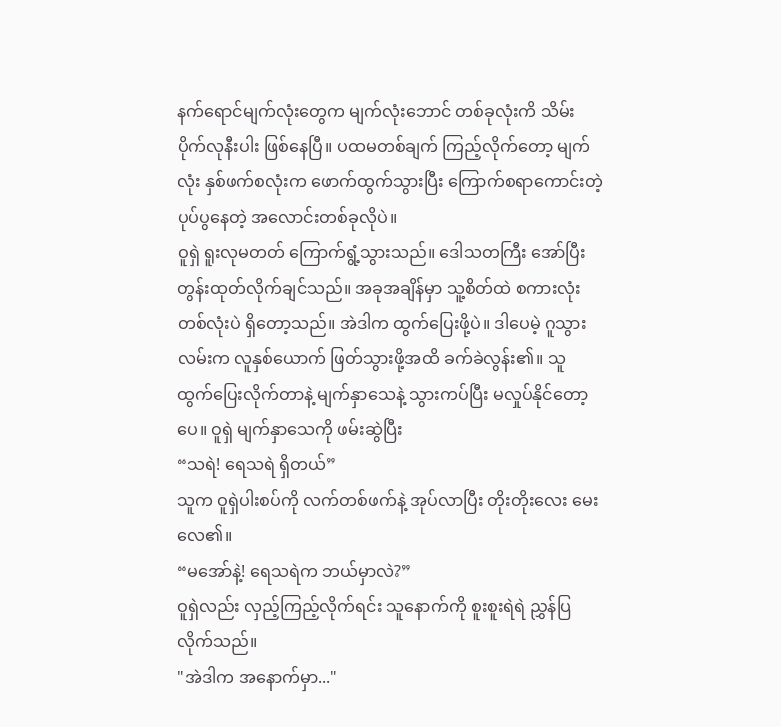နက်ရောင်မျက်လုံးတွေက မျက်လုံးဘောင် တစ်ခုလုံးကိ သိမ်းပိုက်လုနီးပါး ဖြစ်နေပြီ။ ပထမတစ်ချက် ကြည့်လိုက်တော့ မျက်လုံး နှစ်ဖက်စလုံးက ဖောက်ထွက်သွားပြီး ကြောက်စရာကောင်းတဲ့ ပုပ်ပွနေတဲ့ အလောင်းတစ်ခုလိုပဲ။
ဝူရှဲ ရူးလုမတတ် ကြောက်ရွံ့သွားသည်။ ဒေါသတကြီး အော်ပြီး တွန်းထုတ်လိုက်ချင်သည်။ အခုအချိန်မှာ သူ့စိတ်ထဲ စကားလုံးတစ်လုံးပဲ ရှိတော့သည်။ အဲဒါက ထွက်ပြေးဖို့ပဲ။ ဒါပေမဲ့ ဂူသွားလမ်းက လူနှစ်ယောက် ဖြတ်သွားဖို့အထိ ခက်ခဲလွန်း၏။ သူ ထွက်ပြေးလိုက်တာနဲ့ မျက်နှာသေနဲ့ သွားကပ်ပြီး မလှုပ်နိုင်တော့ပေ။ ဝူရှဲ မျက်နှာသေကို ဖမ်းဆွဲပြီး
“သရဲ! ရေသရဲ ရှိတယ်”
သူက ဝူရှဲပါးစပ်ကို လက်တစ်ဖက်နဲ့ အုပ်လာပြီး တိုးတိုးလေး မေးလေ၏။
“မအော်နဲ့! ရေသရဲက ဘယ်မှာလဲ?”
ဝူရှဲလည်း လှည့်ကြည့်လိုက်ရင်း သူနောက်ကို စူးစူးရဲရဲ ညွှန်ပြလိုက်သည်။
"အဲဒါက အနောက်မှာ..."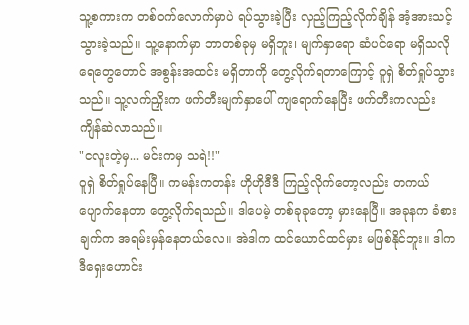သူ့စကားက တစ်ဝက်လောက်မှာပဲ ရပ်သွားခဲ့ပြီး လှည့်ကြည့်လိုက်ချိန် အံ့အားသင့်သွားခဲ့သည်။ သူ့နောက်မှာ ဘာတစ်ခုမှ မရှိဘူး၊ မျက်နှာရော ဆံပင်ရော မရှိသလို ရေတွေတောင် အစွန်းအထင်း မရှိတာကို တွေ့လိုက်ရတာကြောင့် ဝူရှဲ စိတ်ရှုပ်သွားသည်။ သူ့လက်ညှိုးက ဖက်တီးမျက်နှာပေါ် ကျရောက်နေပြီး ဖက်တီးကလည်း ကျိန်ဆဲလာသည်။
"ငလူးတဲ့မှ... မင်းကမှ သရဲ!!"
ဝူရှဲ စိတ်ရှုပ်နေပြီ။ ကမန်းကတန်း ဟိုဟိုဒီဒီ ကြည့်လိုက်တော့လည်း တကယ်ပျောက်နေတာ တွေ့လိုက်ရသည်။ ဒါပေမဲ့ တစ်ခုခုတော့ မှားနေပြီ။ အခုနက ခံစားချက်က အရမ်းမှန်နေတယ်လေ။ အဲဒါက ထင်ယောင်ထင်မှား မဖြစ်နိုင်ဘူး။ ဒါက ဒီရှေးဟောင်း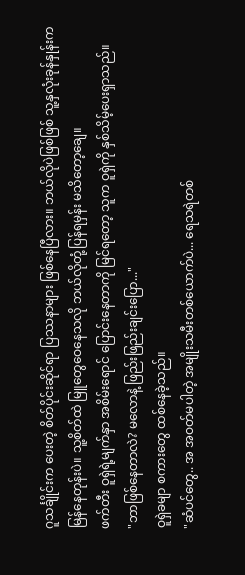ဂူသင်္ချိုင်းက ပေးတဲ့ စိတ်ပိုင်းဆိုင်ရာ ပြဿနာများ ဖြစ်နေပြီလား။ ဘယ်လိုပဲဖြစ်ဖြစ် သူ့နှလုံးခုန်နှုန်းက မြန်နေတုန်းပဲ။ သူ့စိတ်ထဲ မြူတွေဝေနေသလို ဘယ်လိုတုံ့ပြန်ရမှန်း မသိတော့ချေ။
ဖက်တီး ဝူရှဲရဲ့မျက်နှာ အစိမ်းရောင် ပြောင်းနေတာကို မြင်ရတော့ သူက ဝူရှဲကို နှစ်သိမ့်ပေးရှာသည်။
"ဘာဖြစ်နေတာလဲ? မလောနဲ့ ဖြည်းဖြည်းချင်းပြော..."
ဝူရှဲခမျာ စကားတွေ ထစ်နေခဲ့သည်။
"ဆံပင်တွေ.. အ အဝတ်မပါတဲ့ အမျိုးသမီးတစ်ယောက်ပဲ... ရေသရဲတစ်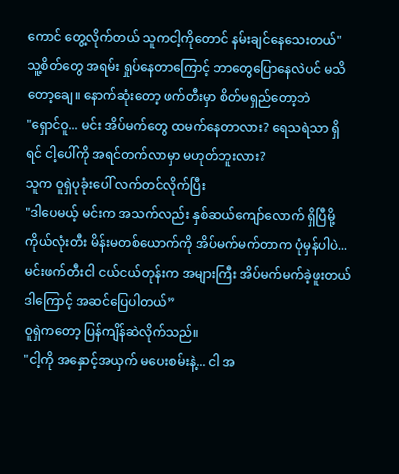ကောင် တွေ့လိုက်တယ် သူကငါ့ကိုတောင် နမ်းချင်နေသေးတယ်"
သူ့စိတ်တွေ အရမ်း ရှုပ်နေတာကြောင့် ဘာတွေပြောနေလဲပင် မသိတော့ချေ။ နောက်ဆုံးတော့ ဖက်တီးမှာ စိတ်မရှည်တော့ဘဲ
"ရှောင်ဝူ... မင်း အိပ်မက်တွေ ထမက်နေတာလား? ရေသရဲသာ ရှိရင် ငါ့ပေါ်ကို အရင်တက်လာမှာ မဟုတ်ဘူးလား?
သူက ဝူရှဲပုခုံးပေါ် လက်တင်လိုက်ပြီး
"ဒါပေမယ့် မင်းက အသက်လည်း နှစ်ဆယ်ကျော်လောက် ရှိပြီမို့ ကိုယ်လုံးတီး မိန်းမတစ်ယောက်ကို အိပ်မက်မက်တာက ပုံမှန်ပါပဲ... မင်းဖက်တီးငါ ငယ်ငယ်တုန်းက အများကြီး အိပ်မက်မက်ခဲ့ဖူးတယ် ဒါကြောင့် အဆင်ပြေပါတယ်”
ဝူရှဲကတော့ ပြန်ကျိန်ဆဲလိုက်သည်။
"ငါ့ကို အနှောင့်အယှက် မပေးစမ်းနဲ့... ငါ အ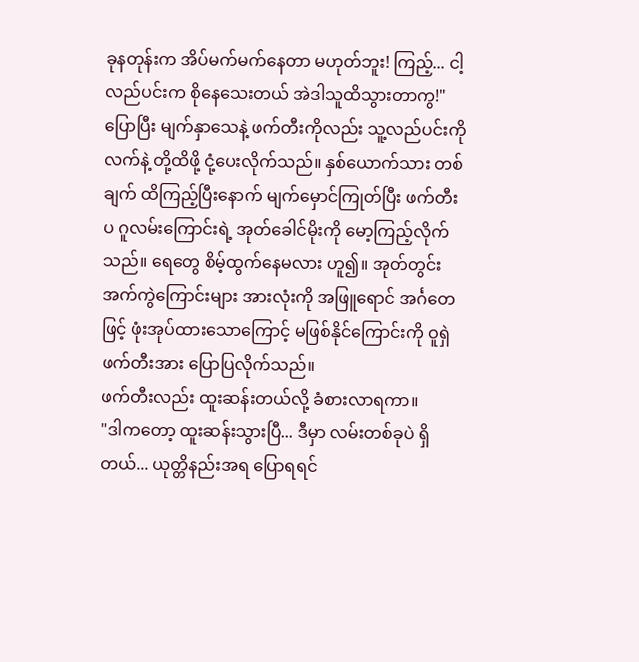ခုနတုန်းက အိပ်မက်မက်နေတာ မဟုတ်ဘူး! ကြည့်... ငါ့လည်ပင်းက စိုနေသေးတယ် အဲဒါသူထိသွားတာကွ!"
ပြောပြီး မျက်နှာသေနဲ့ ဖက်တီးကိုလည်း သူ့လည်ပင်းကို လက်နဲ့ တို့ထိဖို့ ငုံ့ပေးလိုက်သည်။ နှစ်ယောက်သား တစ်ချက် ထိကြည့်ပြီးနောက် မျက်မှောင်ကြုတ်ပြီး ဖက်တီးပ ဂူလမ်းကြောင်းရဲ့ အုတ်ခေါင်မိုးကို မော့ကြည့်လိုက်သည်။ ရေတွေ စိမ့်ထွက်နေမလား ဟူ၍။ အုတ်တွင်း အက်ကွဲကြောင်းများ အားလုံးကို အဖြူရောင် အင်္ဂတေဖြင့် ဖုံးအုပ်ထားသောကြောင့် မဖြစ်နိုင်ကြောင်းကို ဝူရှဲ ဖက်တီးအား ပြောပြလိုက်သည်။
ဖက်တီးလည်း ထူးဆန်းတယ်လို့ ခံစားလာရကာ။
"ဒါကတော့ ထူးဆန်းသွားပြီ... ဒီမှာ လမ်းတစ်ခုပဲ ရှိတယ်... ယုတ္တိနည်းအရ ပြောရရင်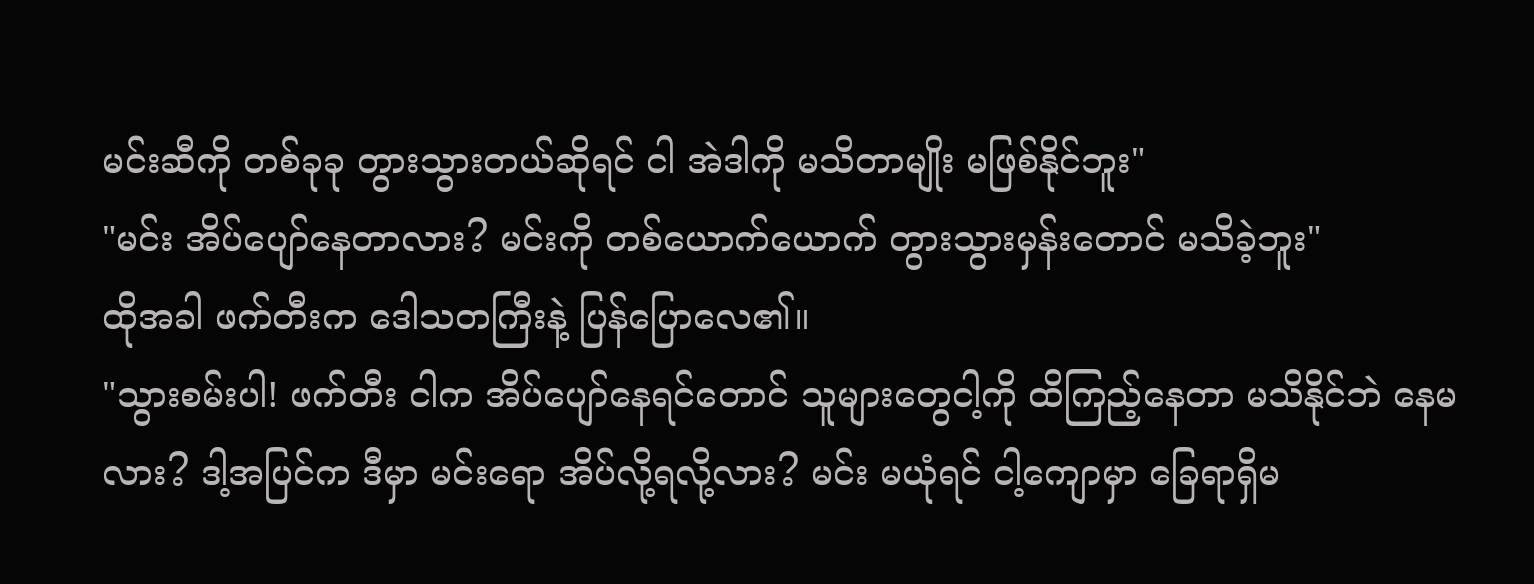မင်းဆီကို တစ်ခုခု တွားသွားတယ်ဆိုရင် ငါ အဲဒါကို မသိတာမျိုး မဖြစ်နိုင်ဘူး"
"မင်း အိပ်ပျော်နေတာလား? မင်းကို တစ်ယောက်ယောက် တွားသွားမှန်းတောင် မသိခဲ့ဘူး"
ထိုအခါ ဖက်တီးက ဒေါသတကြီးနဲ့ ပြန်ပြောလေ၏။
"သွားစမ်းပါ! ဖက်တီး ငါက အိပ်ပျော်နေရင်တောင် သူများတွေငါ့ကို ထိကြည့်နေတာ မသိနိုင်ဘဲ နေမလား? ဒါ့အပြင်က ဒီမှာ မင်းရော အိပ်လို့ရလို့လား? မင်း မယုံရင် ငါ့ကျောမှာ ခြေရာရှိမ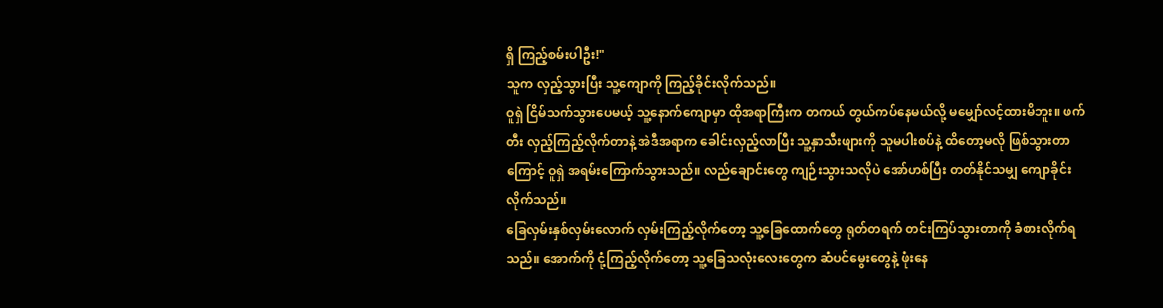ရှိ ကြည့်စမ်းပါဦး!"
သူက လှည့်သွားပြီး သူ့ကျောကို ကြည့်ခိုင်းလိုက်သည်။
ဝူရှဲ ငြိမ်သက်သွားပေမယ့် သူ့နောက်ကျောမှာ ထိုအရာကြီးက တကယ် တွယ်ကပ်နေမယ်လို့ မမျှော်လင့်ထားမိဘူး။ ဖက်တီး လှည့်ကြည့်လိုက်တာနဲ့ အဲဒီအရာက ခေါင်းလှည့်လာပြီး သူ့နှာသီးဖျားကို သူမပါးစပ်နဲ့ ထိတော့မလို ဖြစ်သွားတာကြောင့် ဝူရှဲ အရမ်းကြောက်သွားသည်။ လည်ချောင်းတွေ ကျဉ်းသွားသလိုပဲ အော်ဟစ်ပြီး တတ်နိုင်သမျှ ကျောခိုင်းလိုက်သည်။
ခြေလှမ်းနှစ်လှမ်းလောက် လှမ်းကြည့်လိုက်တော့ သူ့ခြေထောက်တွေ ရုတ်တရက် တင်းကြပ်သွားတာကို ခံစားလိုက်ရသည်။ အောက်ကို ငုံ့ကြည့်လိုက်တော့ သူ့ခြေသလုံးလေးတွေက ဆံပင်မွေးတွေနဲ့ ဖုံးနေ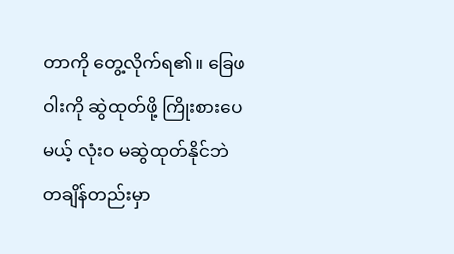တာကို တွေ့လိုက်ရ၏။ ခြေဖဝါးကို ဆွဲထုတ်ဖို့ ကြိုးစားပေမယ့် လုံးဝ မဆွဲထုတ်နိုင်ဘဲ တချိန်တည်းမှာ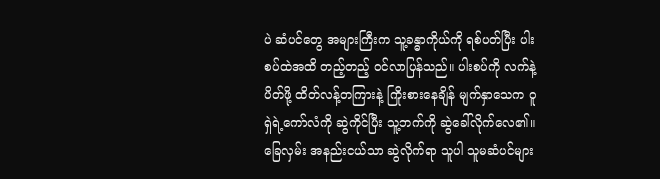ပဲ ဆံပင်တွေ အများကြီးက သူ့ခန္ဓာကိုယ်ကို ရစ်ပတ်ပြီး ပါးစပ်ထဲအထိ တည့်တည့် ဝင်လာပြန်သည်။ ပါးစပ်ကို လက်နဲ့ပိတ်ဖို့ ထိတ်လန့်တကြားနဲ့ ကြိုးစားနေချိန် မျက်နှာသေက ဝူရှဲရဲ့ကော်လံကို ဆွဲကိုင်ပြီး သူ့ဘက်ကို ဆွဲခေါ်လိုက်လေ၏။
ခြေလှမ်း အနည်းငယ်သာ ဆွဲလိုက်ရာ သူပါ သူမဆံပင်များ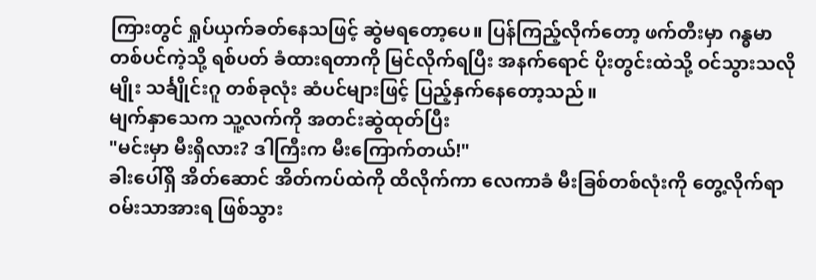ကြားတွင် ရှုပ်ယှက်ခတ်နေသဖြင့် ဆွဲမရတော့ပေ။ ပြန်ကြည့်လိုက်တော့ ဖက်တီးမှာ ဂန္ဓမာတစ်ပင်ကဲ့သို့ ရစ်ပတ် ခံထားရတာကို မြင်လိုက်ရပြီး အနက်ရောင် ပိုးတွင်းထဲသို့ ဝင်သွားသလိုမျိုး သင်္ချိုင်းဂူ တစ်ခုလုံး ဆံပင်များဖြင့် ပြည့်နှက်နေတော့သည်။
မျက်နှာသေက သူ့လက်ကို အတင်းဆွဲထုတ်ပြီး
"မင်းမှာ မီးရှိလား? ဒါကြီးက မီးကြောက်တယ်!"
ခါးပေါ်ရှိ အိတ်ဆောင် အိတ်ကပ်ထဲကို ထိလိုက်ကာ လေကာခံ မီးခြစ်တစ်လုံးကို တွေ့လိုက်ရာ ဝမ်းသာအားရ ဖြစ်သွား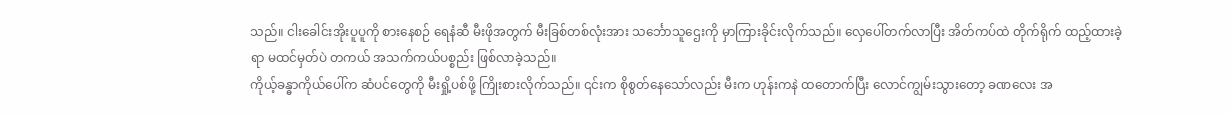သည်။ ငါးခေါင်းအိုးပူပူကို စားနေစဉ် ရေနံဆီ မီးဖိုအတွက် မီးခြစ်တစ်လုံးအား သင်္ဘောသူဌေးကို မှာကြားခိုင်းလိုက်သည်။ လှေပေါ်တက်လာပြီး အိတ်ကပ်ထဲ တိုက်ရိုက် ထည့်ထားခဲ့ရာ မထင်မှတ်ပဲ တကယ် အသက်ကယ်ပစ္စည်း ဖြစ်လာခဲ့သည်။
ကိုယ့်ခန္ဓာကိုယ်ပေါ်က ဆံပင်တွေကို မီးရှို့ပစ်ဖို့ ကြိုးစားလိုက်သည်။ ၎င်းက စိုစွတ်နေသော်လည်း မီးက ဟုန်းကနဲ ထတောက်ပြီး လောင်ကျွမ်းသွားတော့ ခဏလေး အ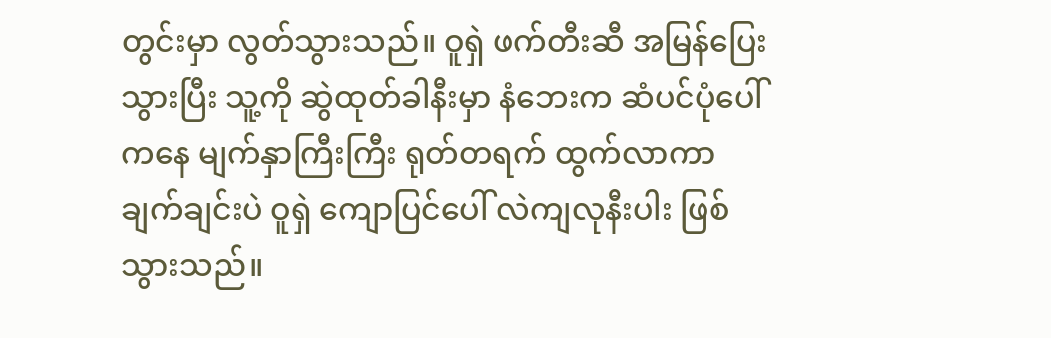တွင်းမှာ လွတ်သွားသည်။ ဝူရှဲ ဖက်တီးဆီ အမြန်ပြေးသွားပြီး သူ့ကို ဆွဲထုတ်ခါနီးမှာ နံဘေးက ဆံပင်ပုံပေါ်ကနေ မျက်နှာကြီးကြီး ရုတ်တရက် ထွက်လာကာ ချက်ချင်းပဲ ဝူရှဲ ကျောပြင်ပေါ် လဲကျလုနီးပါး ဖြစ်သွားသည်။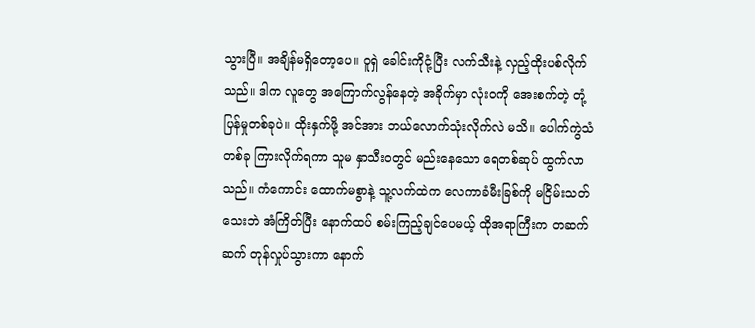သွားပြီ။ အချိန်မရှိတော့ပေ။ ဝူရှဲ ခေါင်းကိုငုံ့ပြီး လက်သီးနဲ့ လှည့်ထိုးပစ်လိုက်သည်။ ဒါက လူတွေ အကြောက်လွန်နေတဲ့ အခိုက်မှာ လုံးဝကို အေးစက်တဲ့ တုံ့ပြန်မှုတစ်ခုပဲ။ ထိုးနှက်ဖို့ အင်အား ဘယ်လောက်သုံးလိုက်လဲ မသိ။ ပေါက်ကွဲသံတစ်ခု ကြားလိုက်ရကာ သူမ နှာသီးဝတွင် မည်းနေသော ရေတစ်ဆုပ် ထွက်လာသည်။ ကံကောင်း ထောက်မစွာနဲ့ သူ့လက်ထဲက လေကာခံမီးခြစ်ကို မငြိမ်းသတ်သေးဘဲ အံကြိတ်ပြီး နောက်ထပ် စမ်းကြည့်ချင်ပေမယ့် ထိုအရာကြီးက တဆက်ဆက် တုန်လှုပ်သွားကာ နောက်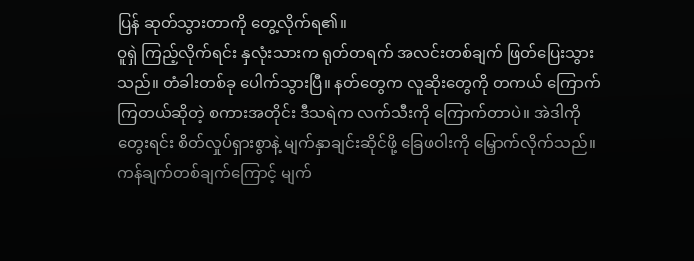ပြန် ဆုတ်သွားတာကို တွေ့လိုက်ရ၏။
ဝူရှဲ ကြည့်လိုက်ရင်း နှလုံးသားက ရုတ်တရက် အလင်းတစ်ချက် ဖြတ်ပြေးသွားသည်။ တံခါးတစ်ခု ပေါက်သွားပြီ။ နတ်တွေက လူဆိုးတွေကို တကယ် ကြောက်ကြတယ်ဆိုတဲ့ စကားအတိုင်း ဒီသရဲက လက်သီးကို ကြောက်တာပဲ။ အဲဒါကို တွေးရင်း စိတ်လှုပ်ရှားစွာနဲ့ မျက်နှာချင်းဆိုင်ဖို့ ခြေဖဝါးကို မြှောက်လိုက်သည်။ ကန်ချက်တစ်ချက်ကြောင့် မျက်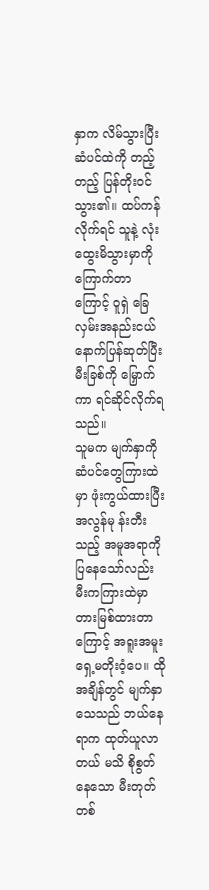နှာက လိမ်သွားပြီး ဆံပင်ထဲကို တည့်တည့် ပြန်တိုးဝင်သွား၏။ ထပ်ကန်လိုက်ရင် သူနဲ့ လုံးထွေးမိသွားမှာကို ကြောက်တာကြောင့် ဝူရှဲ ခြေလှမ်းအနည်းငယ် နောက်ပြန်ဆုတ်ပြီး မီးခြစ်ကို မြှောက်ကာ ရင်ဆိုင်လိုက်ရသည်။
သူမက မျက်နှာကို ဆံပင်တွေကြားထဲမှာ ဖုံးကွယ်ထားပြီး အလွန်မု န်းတီးသည့် အမူအရာကို ပြနေသော်လည်း မီးကကြားထဲမှာ တားမြစ်ထားတာကြောင့် အရူးအမူး ရှေ့မတိုးဝံ့ပေ။ ထိုအချိန်တွင် မျက်နှာသေသည် ဘယ်နေရာက ထုတ်ယူလာတယ် မသိ စိုစွတ်နေသော မီးတုတ်တစ်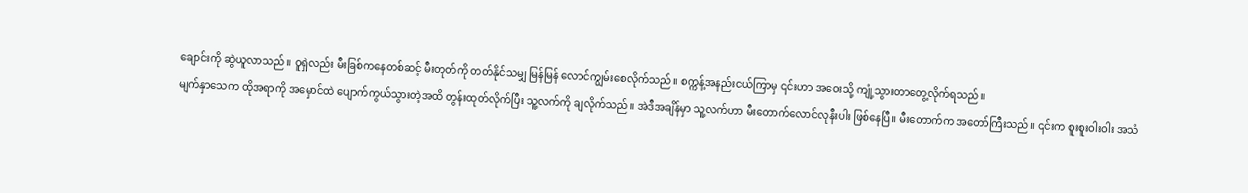ချောင်းကို ဆွဲယူလာသည်။ ဝူရှဲလည်း မီးခြစ်ကနေတစ်ဆင့် မီးတုတ်ကို တတ်နိုင်သမျှ မြန်မြန် လောင်ကျွမ်းစေလိုက်သည်။ စက္ကန့်အနည်းငယ်ကြာမှ ၎င်းဟာ အဝေးသို့ ကျုံ့သွားတာတွေ့လိုက်ရသည်။
မျက်နှာသေက ထိုအရာကို အမှောင်ထဲ ပျောက်ကွယ်သွားတဲ့အထိ တွန်းထုတ်လိုက်ပြီး သူ့လက်ကို ချလိုက်သည်။ အဲဒီအချိန်မှာ သူ့လက်ဟာ မီးတောက်လောင်လုနီးပါး ဖြစ်နေပြီ။ မီးတောက်က အတော်ကြီးသည်။ ၎င်းက စူးစူးဝါးဝါး အသံ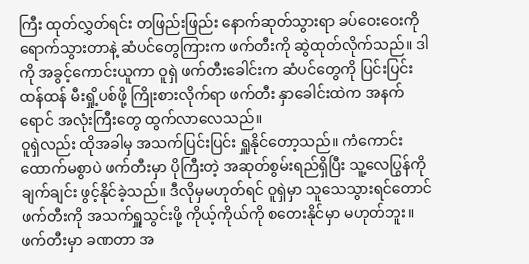ကြီး ထုတ်လွှတ်ရင်း တဖြည်းဖြည်း နောက်ဆုတ်သွားရာ ခပ်ဝေးဝေးကို ရောက်သွားတာနဲ့ ဆံပင်တွေကြားက ဖက်တီးကို ဆွဲထုတ်လိုက်သည်။ ဒါကို အခွင့်ကောင်းယူကာ ဝူရှဲ ဖက်တီးခေါင်းက ဆံပင်တွေကို ပြင်းပြင်းထန်ထန် မီးရှို့ပစ်ဖို့ ကြိုးစားလိုက်ရာ ဖက်တီး နှာခေါင်းထဲက အနက်ရောင် အလုံးကြီးတွေ ထွက်လာလေသည်။
ဝူရှဲလည်း ထိုအခါမှ အသက်ပြင်းပြင်း ရှူနိုင်တော့သည်။ ကံကောင်းထောက်မစွာပဲ ဖက်တီးမှာ ပိုကြီးတဲ့ အဆုတ်စွမ်းရည်ရှိပြီး သူ့လေပြွန်ကို ချက်ချင်း ဖွင့်နိုင်ခဲ့သည်။ ဒီလိုမှမဟုတ်ရင် ဝူရှဲမှာ သူသေသွားရင်တောင် ဖက်တီးကို အသက်ရှူသွင်းဖို့ ကိုယ့်ကိုယ်ကို စတေးနိုင်မှာ မဟုတ်ဘူး။
ဖက်တီးမှာ ခဏတာ အ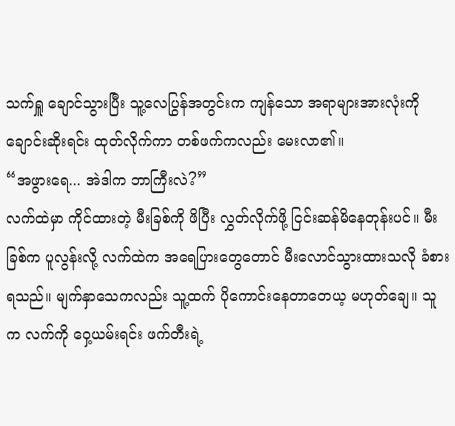သက်ရှူ ချောင်သွားပြီး သူ့လေပြွန်အတွင်းက ကျန်သော အရာများအားလုံးကို ချောင်းဆိုးရင်း ထုတ်လိုက်ကာ တစ်ဖက်ကလည်း မေးလာ၏။
“အဖွားရေ... အဲဒါက ဘာကြီးလဲ?”
လက်ထဲမှာ ကိုင်ထားတဲ့ မီးခြစ်ကို ဖိပြီး လွှတ်လိုက်ဖို့ ငြင်းဆန်မိနေတုန်းပင်။ မီးခြစ်က ပူလွန်းလို့ လက်ထဲက အရေပြားတွေတောင် မီးလောင်သွားထားသလို ခံစားရသည်။ မျက်နှာသေကလည်း သူ့ထက် ပိုကောင်းနေတာတေယ့ မဟုတ်ချေ။ သူက လက်ကို ဝှေ့ယမ်းရင်း ဖက်တီးရဲ့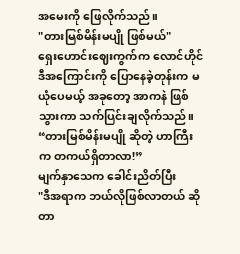အမေးကို ဖြေလိုက်သည်။
"တားမြစ်မိန်းမပျို ဖြစ်မယ်"
ရှေးဟောင်းဈေးကွက်က လောင်ဟိုင် ဒီအကြောင်းကို ပြောနေခဲ့တုန်းက မယုံပေမယ့် အခုတော့ အာကနဲ ဖြစ်သွားကာ သက်ပြင်းချလိုက်သည်။
“တားမြစ်မိန်းမပျို ဆိုတဲ့ ဟာကြီးက တကယ်ရှိတာလာ!”
မျက်နှာသေက ခေါင်းညိတ်ပြီး
"ဒီအရာက ဘယ်လိုဖြစ်လာတယ် ဆိုတာ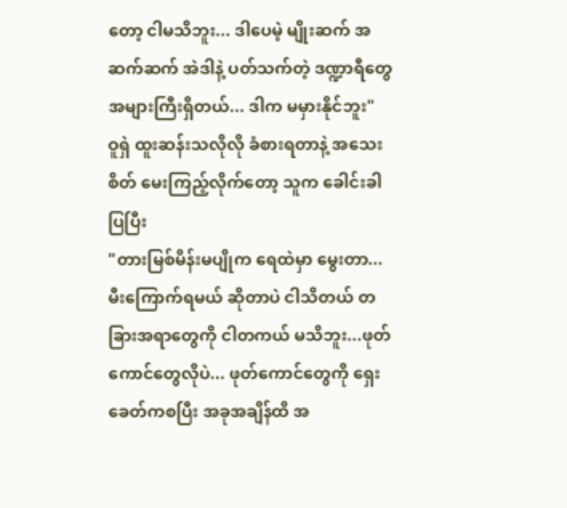တော့ ငါမသိဘူး... ဒါပေမဲ့ မျိုးဆက် အဆက်ဆက် အဲဒါနဲ့ ပတ်သက်တဲ့ ဒဏ္ဍာရီတွေ အများကြီးရှိတယ်... ဒါက မမှားနိုင်ဘူး"
ဝူရှဲ ထူးဆန်းသလိုလို ခံစားရတာနဲ့ အသေးစိတ် မေးကြည့်လိုက်တော့ သူက ခေါင်းခါပြပြီး
"တားမြစ်မိန်းမပျိုက ရေထဲမှာ မွေးတာ... မီးကြောက်ရမယ် ဆိုတာပဲ ငါသိတယ် တခြားအရာတွေကို ငါတကယ် မသိဘူး...ဖုတ်ကောင်တွေလိုပဲ... ဖုတ်ကောင်တွေကို ရှေးခေတ်ကစပြီး အခုအချိန်ထိ အ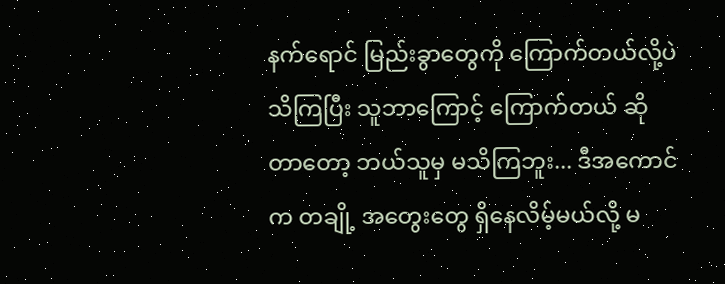နက်ရောင် မြည်းခွာတွေကို ကြောက်တယ်လို့ပဲ သိကြပြီး သူဘာကြောင့် ကြောက်တယ် ဆိုတာတော့ ဘယ်သူမှ မသိကြဘူး... ဒီအကောင်က တချို့ အတွေးတွေ ရှိနေလိမ့်မယ်လို့ မ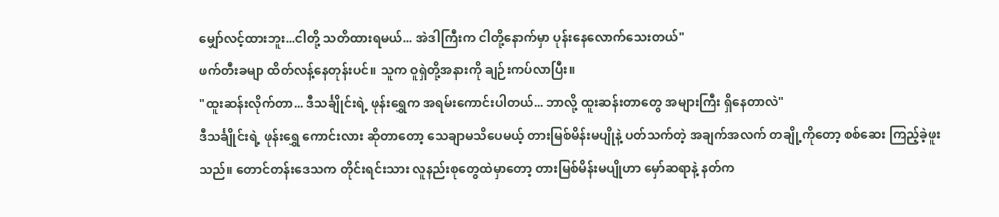မျှော်လင့်ထားဘူး...ငါတို့ သတိထားရမယ်... အဲဒါကြီးက ငါတို့နောက်မှာ ပုန်းနေလောက်သေးတယ်"
ဖက်တီးခမျာ ထိတ်လန့်နေတုန်းပင်။ သူက ဝူရှဲတို့အနားကို ချဉ်းကပ်လာပြီး။
"ထူးဆန်းလိုက်တာ... ဒီသင်္ချိုင်းရဲ့ ဖုန်းရွှေက အရမ်းကောင်းပါတယ်... ဘာလို့ ထူးဆန်းတာတွေ အများကြီး ရှိနေတာလဲ"
ဒီသင်္ချိုင်းရဲ့ ဖုန်းရွှေ ကောင်းလား ဆိုတာတော့ သေချာမသိပေမယ့် တားမြစ်မိန်းမပျိုနဲ့ ပတ်သက်တဲ့ အချက်အလက် တချို့ကိုတော့ စစ်ဆေး ကြည့်ခဲ့ဖူးသည်။ တောင်တန်းဒေသက တိုင်းရင်းသား လူနည်းစုတွေထဲမှာတော့ တားမြစ်မိန်းမပျိုဟာ မှော်ဆရာနဲ့ နတ်က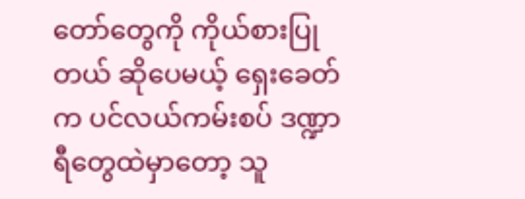တော်တွေကို ကိုယ်စားပြုတယ် ဆိုပေမယ့် ရှေးခေတ်က ပင်လယ်ကမ်းစပ် ဒဏ္ဍာရီတွေထဲမှာတော့ သူ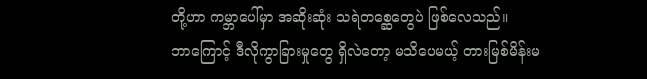တို့ဟာ ကမ္ဘာပေါ်မှာ အဆိုးဆုံး သရဲတစ္ဆေတွေပဲ ဖြစ်လေသည်။
ဘာကြောင့် ဒီလိုကွာခြားမှုတွေ ရှိလဲတော့ မသိပေမယ့် တားမြစ်မိန်းမ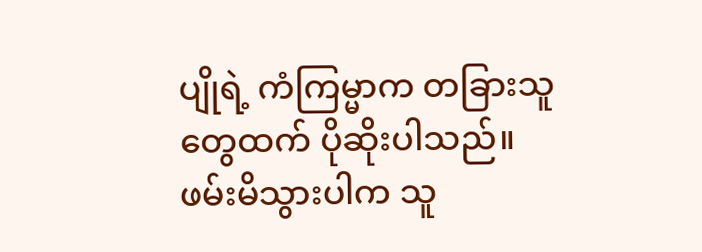ပျိုရဲ့ ကံကြမ္မာက တခြားသူတွေထက် ပိုဆိုးပါသည်။ ဖမ်းမိသွားပါက သူ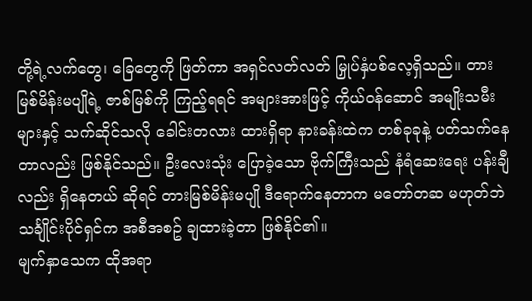တို့ရဲ့လက်တွေ၊ ခြေတွေကို ဖြတ်ကာ အရှင်လတ်လတ် မြှုပ်နှံပစ်လေ့ရှိသည်။ တားမြစ်မိန်းမပျိုရဲ့ ဇာစ်မြစ်ကို ကြည့်ရရင် အများအားဖြင့် ကိုယ်ဝန်ဆောင် အမျိုးသမီးများနှင့် သက်ဆိုင်သလို ခေါင်းတလား ထားရှိရာ နားခန်းထဲက တစ်ခုခုနဲ့ ပတ်သက်နေတာလည်း ဖြစ်နိုင်သည်။ ဦးလေးသုံး ပြောခဲ့သော ဗိုက်ကြီးသည် နံရံဆေးရေး ပန်းချီလည်း ရှိနေတယ် ဆိုရင် တားမြစ်မိန်းမပျို ဒီရောက်နေတာက မတော်တဆ မဟုတ်ဘဲ သင်္ချိုင်းပိုင်ရှင်က အစီအစဥ် ချထားခဲ့တာ ဖြစ်နိုင်၏။
မျက်နှာသေက ထိုအရာ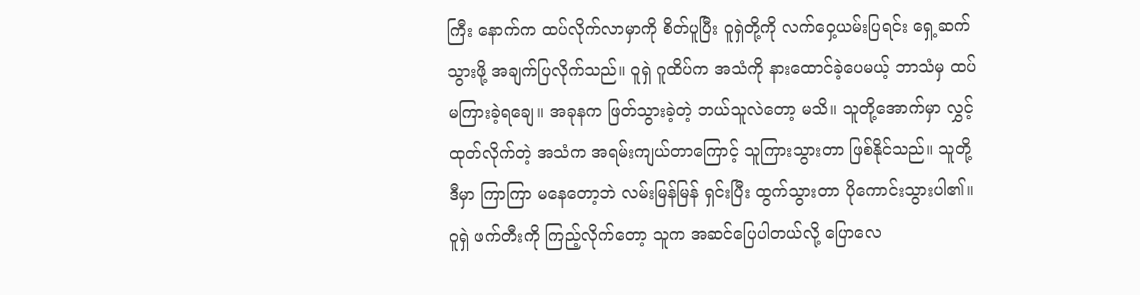ကြီး နောက်က ထပ်လိုက်လာမှာကို စိတ်ပူပြီး ဝူရှဲတို့ကို လက်ဝှေ့ယမ်းပြရင်း ရှေ့ဆက်သွားဖို့ အချက်ပြလိုက်သည်။ ဝူရှဲ ဂူထိပ်က အသံကို နားထောင်ခဲ့ပေမယ့် ဘာသံမှ ထပ်မကြားခဲ့ရချေ။ အခုနက ဖြတ်သွားခဲ့တဲ့ ဘယ်သူလဲတော့ မသိ။ သူတို့အောက်မှာ လွှင့်ထုတ်လိုက်တဲ့ အသံက အရမ်းကျယ်တာကြောင့် သူကြားသွားတာ ဖြစ်နိုင်သည်။ သူတို့ဒီမှာ ကြာကြာ မနေတော့ဘဲ လမ်းမြန်မြန် ရှင်းပြီး ထွက်သွားတာ ပိုကောင်းသွားပါ၏။
ဝူရှဲ ဖက်တီးကို ကြည့်လိုက်တော့ သူက အဆင်ပြေပါတယ်လို့ ပြောလေ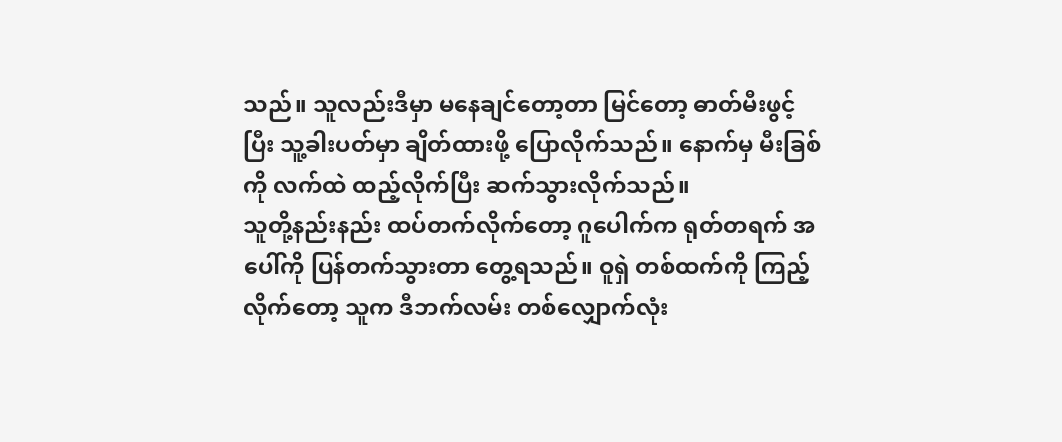သည်။ သူလည်းဒီမှာ မနေချင်တော့တာ မြင်တော့ ဓာတ်မီးဖွင့်ပြီး သူ့ခါးပတ်မှာ ချိတ်ထားဖို့ ပြောလိုက်သည်။ နောက်မှ မီးခြစ်ကို လက်ထဲ ထည့်လိုက်ပြီး ဆက်သွားလိုက်သည်။
သူတို့နည်းနည်း ထပ်တက်လိုက်တော့ ဂူပေါက်က ရုတ်တရက် အပေါ်ကို ပြန်တက်သွားတာ တွေ့ရသည်။ ဝူရှဲ တစ်ထက်ကို ကြည့်လိုက်တော့ သူက ဒီဘက်လမ်း တစ်လျှောက်လုံး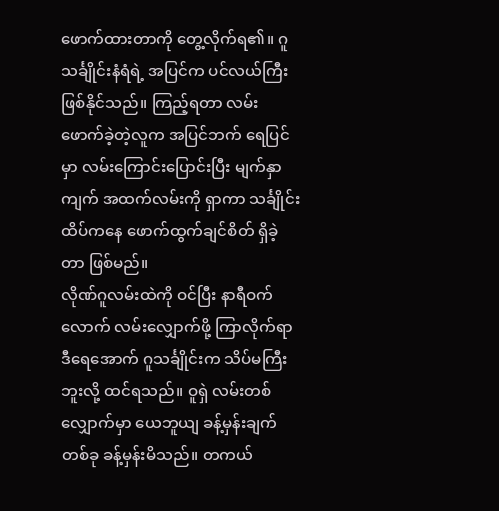ဖောက်ထားတာကို တွေ့လိုက်ရ၏။ ဂူသင်္ချိုင်းနံရံရဲ့ အပြင်က ပင်လယ်ကြီး ဖြစ်နိုင်သည်။ ကြည့်ရတာ လမ်းဖောက်ခဲ့တဲ့လူက အပြင်ဘက် ရေပြင်မှာ လမ်းကြောင်းပြောင်းပြီး မျက်နှာကျက် အထက်လမ်းကို ရှာကာ သင်္ချိုင်းထိပ်ကနေ ဖောက်ထွက်ချင်စိတ် ရှိခဲ့တာ ဖြစ်မည်။
လိုဏ်ဂူလမ်းထဲကို ဝင်ပြီး နာရီဝက်လောက် လမ်းလျှောက်ဖို့ ကြာလိုက်ရာ ဒီရေအောက် ဂူသင်္ချိုင်းက သိပ်မကြီးဘူးလို့ ထင်ရသည်။ ဝူရှဲ လမ်းတစ်လျှောက်မှာ ယေဘူယျ ခန့်မှန်းချက်တစ်ခု ခန့်မှန်းမိသည်။ တကယ်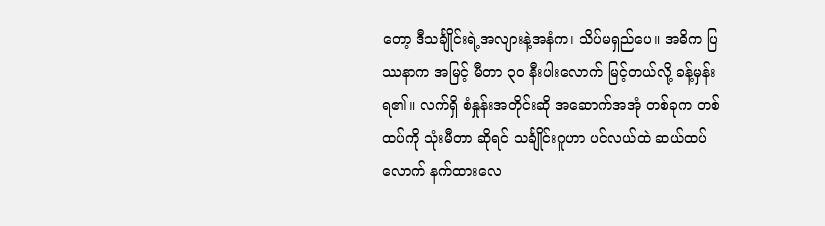တော့ ဒီသင်္ချိုင်းရဲ့အလျားနဲ့အနံက၊ သိပ်မရှည်ပေ။ အဓိက ပြဿနာက အမြင့် မီတာ ၃၀ နီးပါးလောက် မြင့်တယ်လို့ ခန့်မှန်းရ၏။ လက်ရှိ စံနှုန်းအတိုင်းဆို အဆောက်အအုံ တစ်ခုက တစ်ထပ်ကို သုံးမီတာ ဆိုရင် သင်္ချိုင်းဂူဟာ ပင်လယ်ထဲ ဆယ်ထပ်လောက် နက်ထားလေ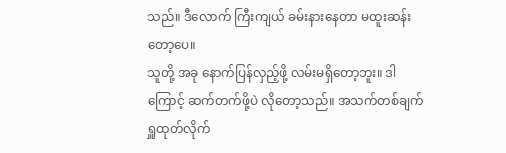သည်။ ဒီလောက် ကြီးကျယ် ခမ်းနားနေတာ မထူးဆန်းတော့ပေ။
သူတို့ အခု နောက်ပြန်လှည့်ဖို့ လမ်းမရှိတော့ဘူး။ ဒါကြောင့် ဆက်တက်ဖို့ပဲ လိုတော့သည်။ အသက်တစ်ချက် ရှူထုတ်လိုက်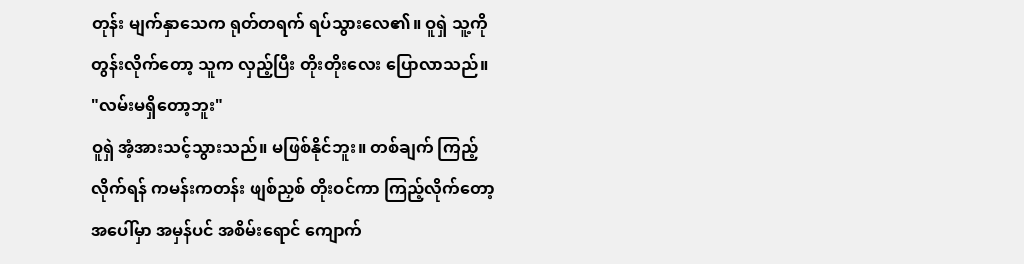တုန်း မျက်နှာသေက ရုတ်တရက် ရပ်သွားလေ၏။ ဝူရှဲ သူ့ကို တွန်းလိုက်တော့ သူက လှည့်ပြီး တိုးတိုးလေး ပြောလာသည်။
"လမ်းမရှိတော့ဘူး"
ဝူရှဲ အံ့အားသင့်သွားသည်။ မဖြစ်နိုင်ဘူး။ တစ်ချက် ကြည့်လိုက်ရန် ကမန်းကတန်း ဖျစ်ညှစ် တိုးဝင်ကာ ကြည့်လိုက်တော့ အပေါ်မှာ အမှန်ပင် အစိမ်းရောင် ကျောက်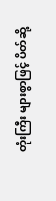တုံးကြီး များစွာဖြင့် ပိတ်ဆို့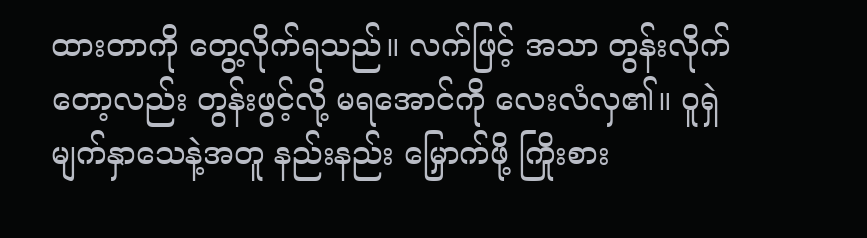ထားတာကို တွေ့လိုက်ရသည်။ လက်ဖြင့် အသာ တွန်းလိုက်တော့လည်း တွန်းဖွင့်လို့ မရအောင်ကို လေးလံလှ၏။ ဝူရှဲ မျက်နှာသေနဲ့အတူ နည်းနည်း မြှောက်ဖို့ ကြိုးစား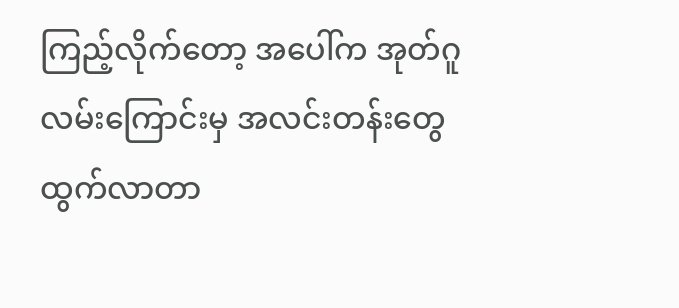ကြည့်လိုက်တော့ အပေါ်က အုတ်ဂူလမ်းကြောင်းမှ အလင်းတန်းတွေ ထွက်လာတာ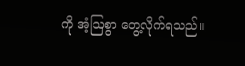ကို အံ့ဩစွာ တွေ့လိုက်ရသည်။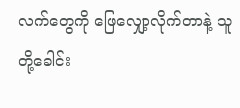လက်တွေကို ဖြေလျှော့လိုက်တာနဲ့ သူတို့ခေါင်း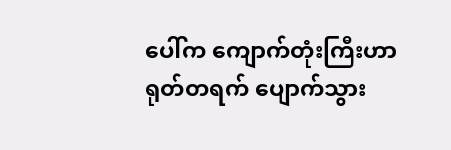ပေါ်က ကျောက်တုံးကြီးဟာ ရုတ်တရက် ပျောက်သွား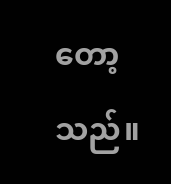တော့သည်။